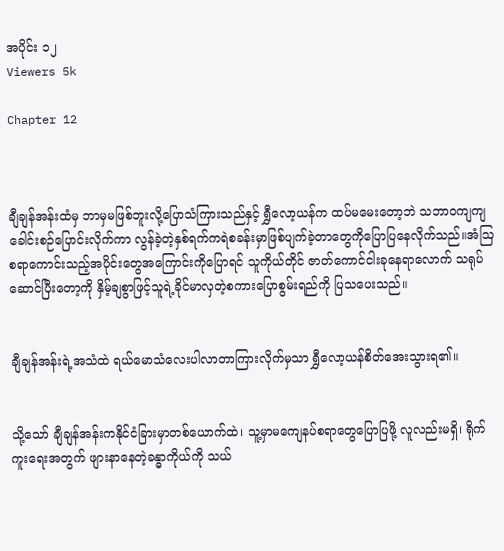အပိုင်း ၁၂
Viewers 5k

Chapter 12



ချီချန်အန်းထံမှ ဘာမှမဖြစ်ဘူးလို့ပြောသံကြားသည်နှင့် ရွှီလော့ယန်က ထပ်မမေးတော့ဘဲ သဘာ၀ကျကျခေါင်းစဉ်ပြောင်းလိုက်ကာ လွန်ခဲ့တဲ့နှစ်ရက်ကရဲစခန်းမှာဖြစ်ပျက်ခဲ့တာတွေကိုပြောပြနေလိုက်သည်။အံဩစရာကောင်းသည့်အပိုင်းတွေအကြောင်းကိုပြောရင် သူကိုယ်တိုင် ဇာတ်ကောင်ငါးခုနေရာလောက် သရုပ်ဆောင်ပြီးတော့ကို နှိမ့်ချစွာဖြင့်သူရဲ့ခိုင်မာလှတဲ့စကားပြောစွမ်းရည်ကို ပြသပေးသည်။


ချီချန်အန်းရဲ့အသံထဲ ရယ်မောသံလေးပါလာတာကြားလိုက်မှသာ ရွှီလော့ယန်စိတ်အေးသွားရ၏။


သို့သော် ချီချန်အန်းကနိုင်ငံခြားမှာတစ်ယောက်ထဲ၊ သူ့မှာမ‌ကျေနပ်စရာတွေပြောပြဖို့ လူလည်းမရှိ၊ ရိုက်ကူးရေးအတွက် ဖျားနာနေတဲ့ခန္ဓာကိုယ်ကို သယ်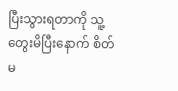ပြီးသွားရတာကို သူ့တွေးမိပြီးနောက် စိတ်မ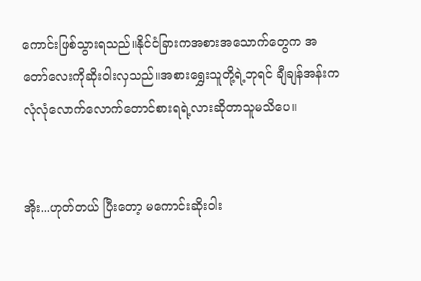ကောင်းဖြစ်သွားရသည်။နိုင်ငံခြားကအစားအသောက်တွေက အတော်လေးကိုဆိုးဝါးလှသည်။အစားရွှေးသူတို့ရဲ့ဘုရင် ချီချန်အန်းက လုံလုံလောက်လောက်တောင်စားရရဲ့လားဆိုတာသူမသိပေ။


အိုး...ဟုတ်တယ် ပြီးတော့ မကောင်းဆိုးဝါး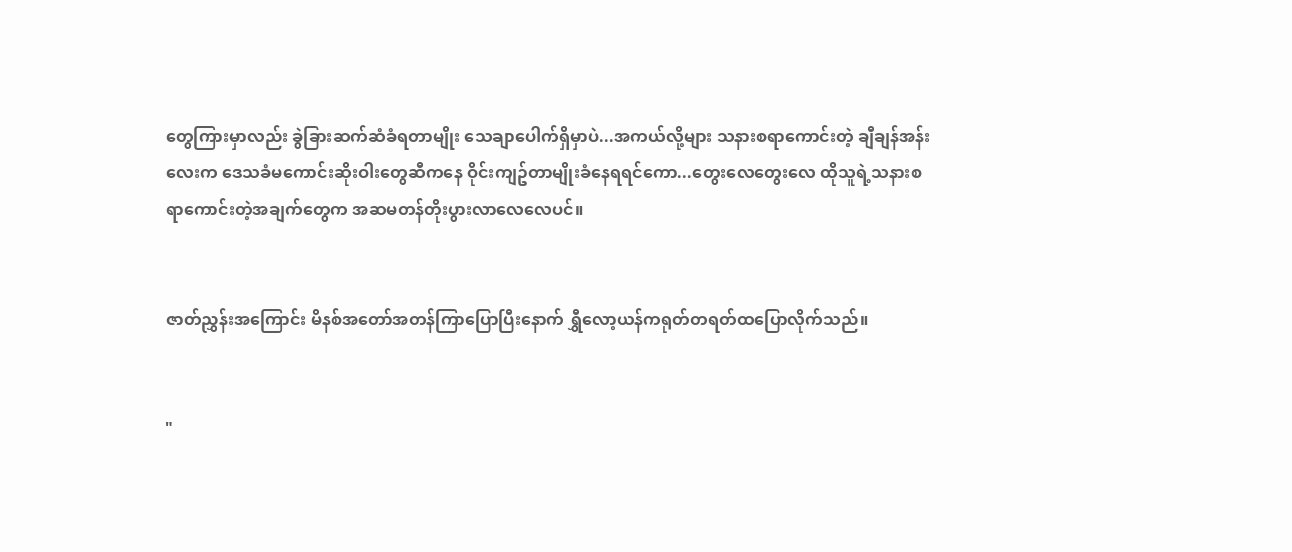တွေကြားမှာလည်း ခွဲခြားဆက်ဆံခံရတာမျိုး သေချာပေါက်ရှိမှာပဲ...အကယ်လို့များ သနားစရာကောင်းတဲ့ ချီချန်အန်းလေးက ဒေသခံမကောင်းဆိုးဝါးတွေဆီကနေ ဝိုင်းကျဥ်တာမျိုးခံနေရရင်ကော...တွေးလေတွေးလေ ထိုသူရဲ့သနားစရာကောင်းတဲ့အချက်တွေက အဆမတန်တိုးပွားလာလေလေပင်။


ဇာတ်ညွှန်းအကြောင်း မိနစ်အတော်အတန်ကြာပြောပြီးနောက် ရွှီလော့ယန်ကရုတ်တရတ်ထပြောလိုက်သည်။


"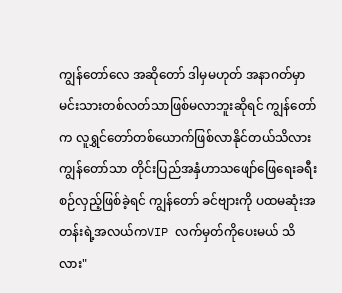ကျွန်တော်လေ အဆိုတော် ဒါမှမဟုတ် အနာဂတ်မှာမင်းသားတစ်လတ်သာဖြစ်မလာဘူးဆိုရင် ကျွန်တော်က လူရွှင်တော်တစ်ယောက်ဖြစ်လာနိုင်တယ်သိလား ကျွန်တော်သာ တိုင်းပြည်အနှံဟာသဖျော်ဖြေရေးခရီးစဉ်လှည့်ဖြစ်ခဲ့ရင် ကျွန်တော် ခင်ဗျားကို ပထမဆုံးအတန်းရဲ့အလယ်ကVIP လက်မှတ်ကိုပေးမယ် သိလား"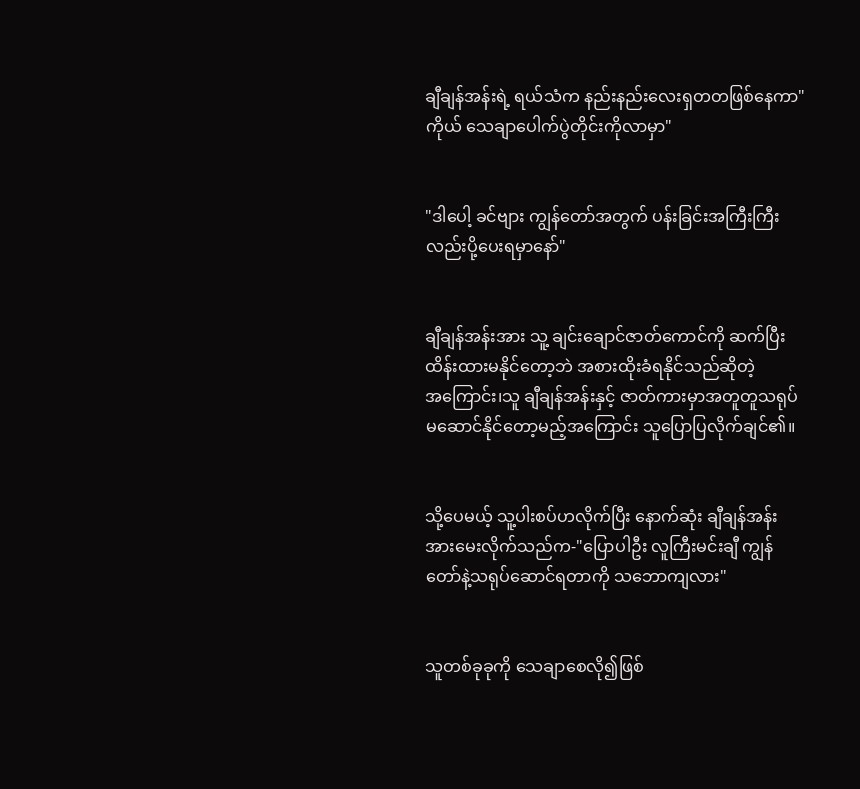ချီချန်အန်းရဲ့ ရယ်သံက နည်းနည်းလေးရှတတဖြစ်နေကာ"ကိုယ် သေချာပေါက်ပွဲတိုင်းကိုလာမှာ"


"ဒါပေါ့ ခင်ဗျား ကျွန်တော်အတွက် ပန်းခြင်းအကြီးကြီးလည်းပို့ပေးရမှာနော်"


ချီချန်အန်းအား သူ့ ချင်းချောင်ဇာတ်ကောင်ကို ဆက်ပြီးထိန်းထားမနိုင်တော့ဘဲ အစားထိုးခံရနိုင်သည်ဆိုတဲ့အ‌ကြောင်း၊သူ ချီချန်အန်းနှင့် ဇာတ်ကားမှာအတူတူသရုပ်မဆောင်နိုင်တော့မည့်အကြောင်း သူပြောပြလိုက်ချင်၏။


သို့ပေမယ့် သူ့ပါးစပ်ဟလိုက်ပြီး နောက်ဆုံး ချီချန်အန်းအားမေးလိုက်သည်က-"ပြောပါဦး လူကြီးမင်းချီ ကျွန်တော်နဲ့သရုပ်ဆောင်ရတာကို သဘောကျလား"


သူတစ်ခုခုကို သေချာစေလို၍ဖြစ်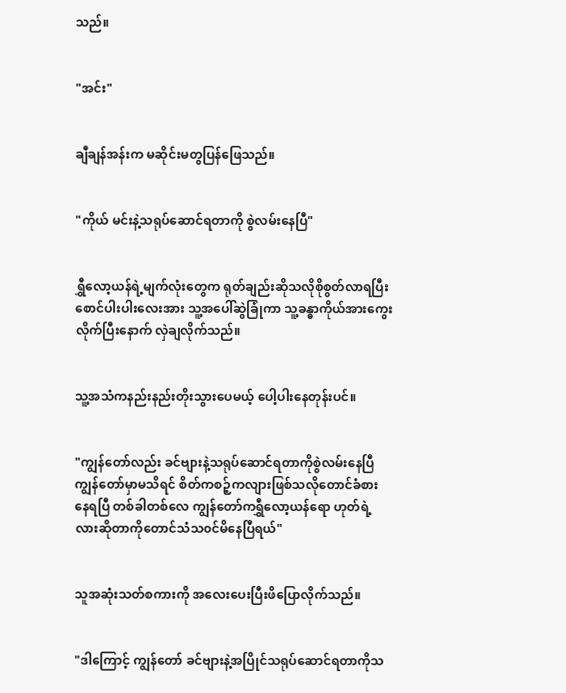သည်။


"အင်း"


ချီချန်အန်းက မဆိုင်းမတွပြန်ဖြေသည်။


"ကိုယ် မင်းနဲ့သရုပ်ဆောင်ရတာကို စွဲလမ်းနေပြီ"


ရွှီလော့ယန်ရဲ့မျက်လုံးတွေက ရုတ်ချည်းဆိုသလိုစိုစွတ်လာရပြီးစောင်ပါးပါးလေးအား သူ့အပေါ်ဆွဲခြုံကာ သူ့ခန္ဓာကိုယ်အားကွေးလိုက်ပြီးနောက် လှဲချလိုက်သည်။


သူ့အသံကနည်းနည်းတိုးသွားပေမယ့် ပေါ့ပါးနေတုန်းပင်။


"ကျွန်တော်လည်း ခင်ဗျားနဲ့သရုပ်ဆောင်ရတာကိုစွဲလမ်းနေပြီ ကျွန်တော်မှာမသိရင် စိတ်ကစဉ့်ကလျားဖြစ်သလိုတောင်ခံစားနေရပြီ တစ်ခါတစ်လေ ကျွန်တော်ကရွှီလော့ယန်ရော ဟုတ်ရဲ့လားဆိုတာကိုတောင်သံသ၀င်မိနေပြီရယ်"


သူအဆုံးသတ်စကားကို အလေးပေးပြီးဖိပြောလိုက်သည်။


"ဒါကြောင့် ကျွန်တော် ခင်ဗျားနဲ့အပြိုင်သရုပ်ဆောင်ရတာကိုသ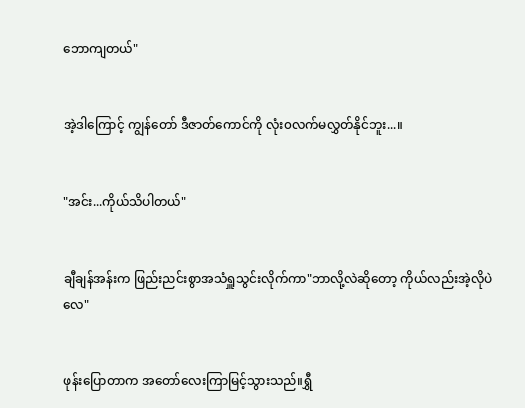ဘောကျတယ်"


အဲ့ဒါကြောင့် ကျွန်တော် ဒီဇာတ်ကောင်ကို လုံး၀လက်မလွှတ်နိုင်ဘူး...။


"အင်း...ကိုယ်သိပါတယ်"


ချီချန်အန်းက ဖြည်းညင်းစွာအသံရှူသွင်းလိုက်ကာ"ဘာလို့လဲဆိုတော့ ကိုယ်လည်းအဲ့လိုပဲလေ"


ဖုန်းပြောတာက အတော်လေးကြာမြင့်သွားသည်။ရွှီ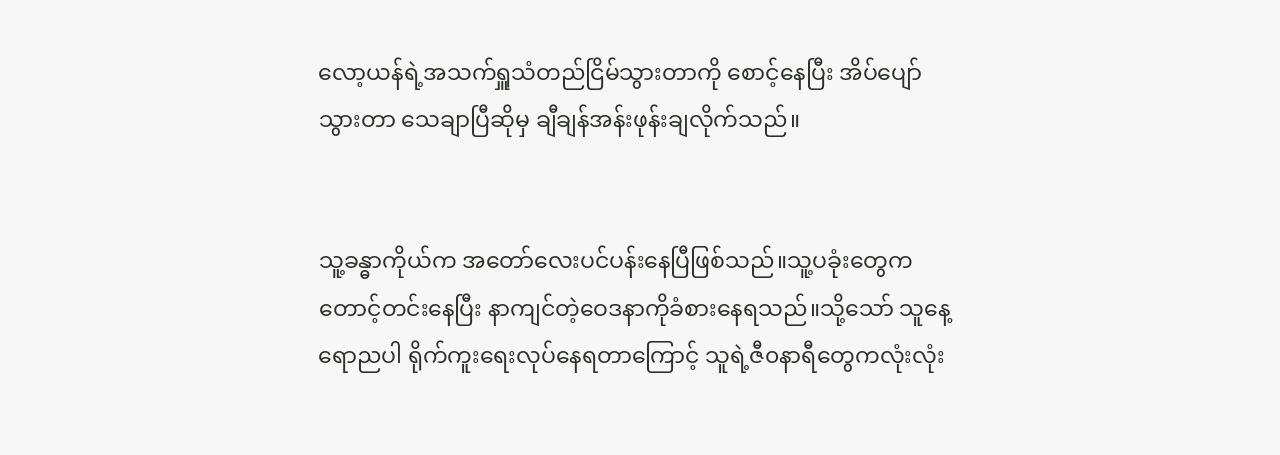လော့ယန်ရဲ့အသက်ရှူသံတည်ငြိမ်သွားတာကို စောင့်နေပြီး အိပ်ပျော်သွားတာ သေချာပြီဆိုမှ ချီချန်အန်းဖုန်းချလိုက်သည်။


သူ့ခန္ဓာကိုယ်က အတော်လေးပင်ပန်းနေပြီဖြစ်သည်။သူ့ပခုံးတွေကတောင့်တင်းနေပြီး နာကျင်တဲ့ဝေဒနာကိုခံစားနေရသည်။သို့သော် သူနေ့ရောညပါ ရိုက်ကူးရေးလုပ်နေရတာကြောင့် သူရဲ့ဇီ၀နာရီတွေကလုံးလုံး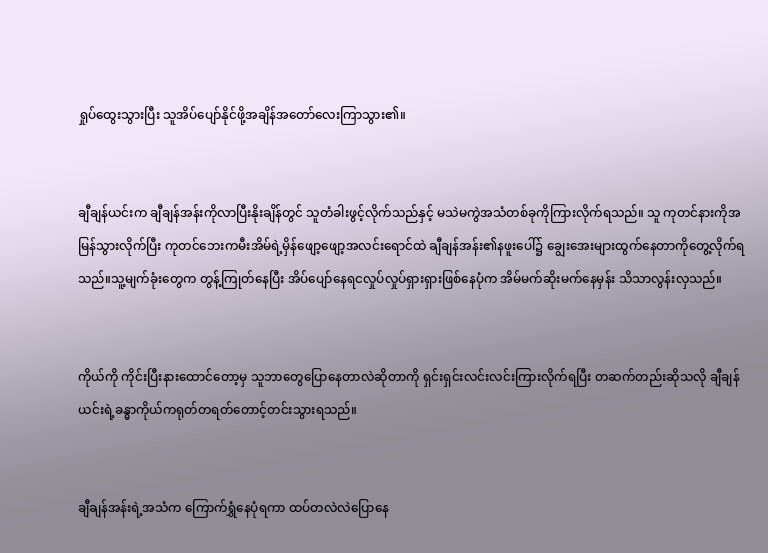ရှုပ်ထွေးသွားပြီး သူအိပ်ပျော်နိုင်ဖို့အချိန်အတော်လေးကြာသွား၏။


ချီချန်ယင်းက ချီချန်အန်းကိုလာပြီးနိုးချိန်တွင် သူတံခါးဖွင့်လိုက်သည်နှင့် မသဲမကွဲအသံတစ်ခုကိုကြားလိုက်ရသည်။ သူ ကုတင်နားကိုအမြန်‌သွားလိုက်ပြီး ကုတင်ဘေးကမီးအိမ်ရဲ့မှိန်ဖျော့ဖျော့အလင်းရောင်ထဲ ချီချန်အန်း၏နဖူးပေါ်၌ ချွေးအေးများထွက်နေတာကိုတွေ့လိုက်ရသည်။သူ့မျက်ခုံးတွေက တွန့်ကြုတ်နေပြီး အိပ်ပျော်နေရငလှုပ်လှုပ်ရှားရှားဖြစ်နေပုံက အိမ်မက်ဆိုးမက်နေမှန်း သိသာလွန်းလှသည်။


ကိုယ်ကို ကိုင်းပြီးနားထောင်တော့မှ သူဘာ‌တွေပြောနေတာလဲဆိုတာကို ရှင်းရှင်းလင်းလင်းကြားလိုက်ရပြီး တဆက်တည်းဆိုသလို ချီချန်ယင်းရဲ့ခန္ဓာကိုယ်ကရုတ်တရတ်တောင့်တင်းသွားရသည်။


ချီချန်အန်းရဲ့အသံက ကြောက်ရွှံနေပုံရကာ ထပ်တလဲလဲပြောနေ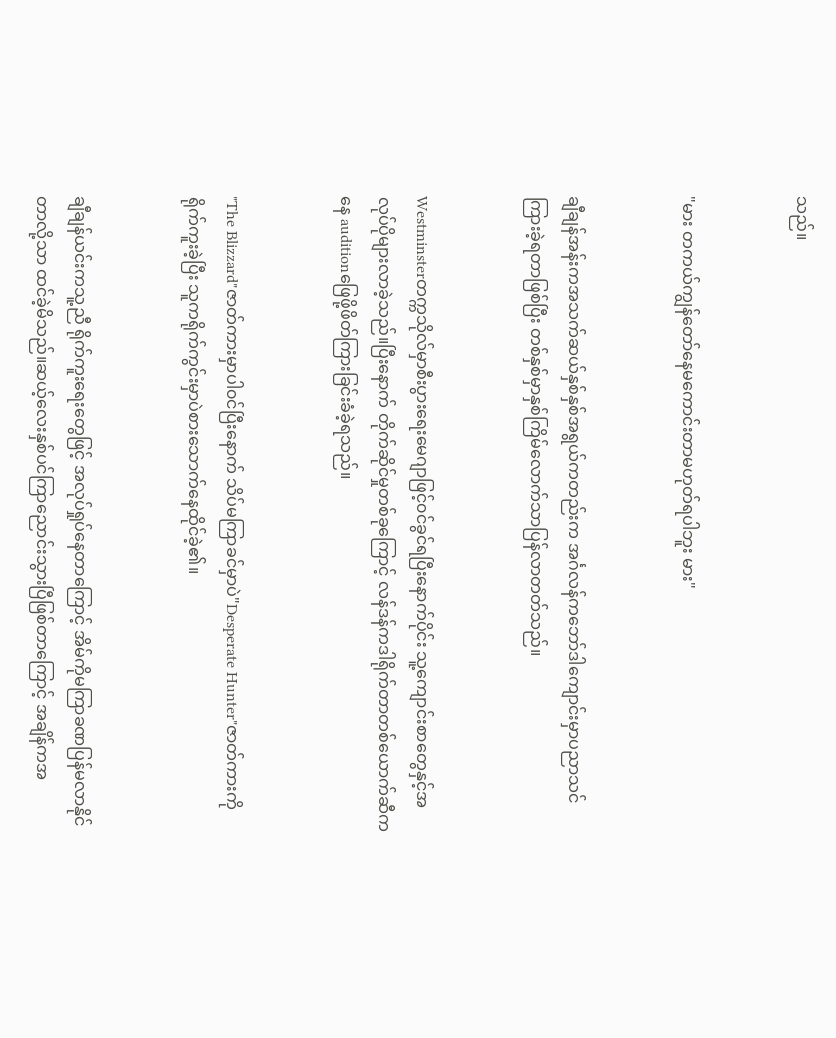သည်။


"မား တကယ်ကျွန်တော်နေမကောင်းတာမဟုတ်ရပါဘူး မား"


ချီချန်အန်းကအသက်ဆယ်နှစ်နှစ်အရွယ်ကတည်းက အင်္ဂလန်ကဘော်ဒါကျောင်းမှာပညာသင်ကြားခဲ့ရတာဖြစ်ပြီး တစ်နှစ်မှာနှစ်ကြိမ်လောက်သာပြန်လာတတ်သည်။


Westminsterတက္ကသိုလ်မှာစီးပွားရေးမေဂျာဖြင့်၀င်ခွင်ရပြီးနောက်ပိုင်း သူ့‌ကျောင်းစာတွေနှင့်အလုပ်ပိုများလာခဲ့သည်။ပြီးနောက် တိုက်ဆိုင်မှုတစ်ခုကြောင့် လန်ဒန်ကဒါရိုက်တာတစ်ယောက်ဆီကနေ auditionဖြေဖို့ဖိတ်ကြားခြင်းခံခဲ့ရသည်။


"The Blizzard"ဇာတ်ကားမှာပါ၀င်ပြီး‌နောက် သိပ်မကြာခင်မှာပဲ"Desperate Hunter"ဇာတ်ကားကိုရိုက်ကူးခဲ့ပြီး သူကရိုက်ကွင်းမှာပဲစားသောက်နေထိုင်ခဲ့၏။


ချီချန်ယင်းကသူ့ညီ ရိုက်ကူးရေးတွေဖြင့် အလုပ်ရှုပ်နေတာကြောင့် အိမ်ကိုမကြာခဏပြန်မလာနိုင်တာလို့သာ ထင်ခဲ့မိသည်။ဆယ့်လေးနှစ်ပင်ကြာညောင်းသွားပြီဖြစ်တာကြောင့် အချိန်ကအ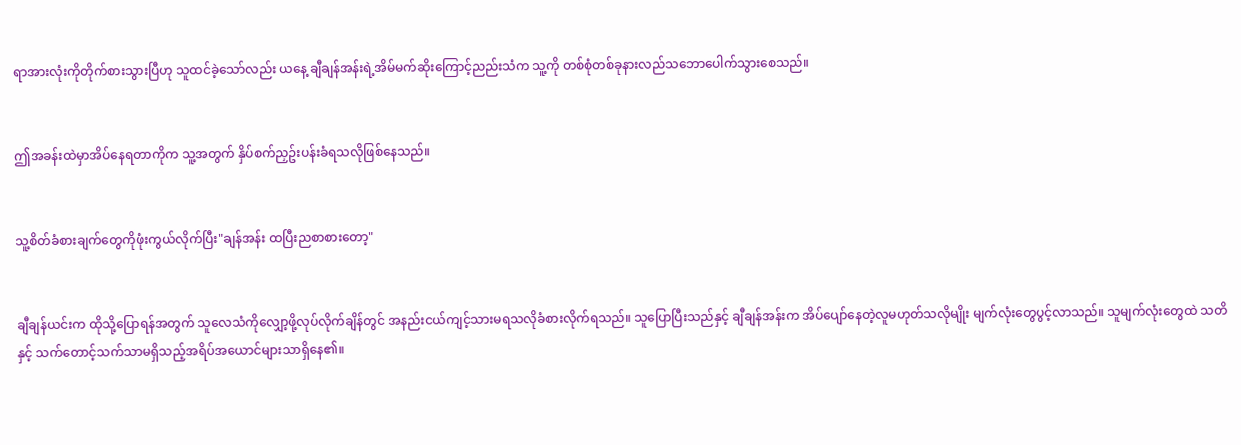ရာအားလုံးကိုတိုက်စားသွားပြီဟု သူထင်ခဲ့သော်လည်း ယနေ့ ချီချန်အန်းရဲ့အိမ်မက်ဆိုး‌ကြောင့်ညည်းသံက သူ့ကို တစ်စုံတစ်ခုနားလည်သဘောပေါက်သွားစေသည်။


ဤအခန်းထဲမှာအိပ်နေရတာကိုက သူ့အတွက် နှိပ်စက်ညှဥ်းပန်းခံရသလိုဖြစ်နေသည်။


သူ့စိတ်ခံစားချက်တွေကိုဖုံးကွယ်လိုက်ပြီး"ချန်အန်း ထပြီးညစာစားတော့"


ချီချန်ယင်းက ထိုသို့ပြောရန်အတွက် သူလေသံကိုလျှော့ဖို့လုပ်လိုက်ချိန်တွင် အနည်းငယ်ကျင့်သားမရသလိုခံစားလိုက်ရသည်။ သူပြောပြီးသည်နှင့် ချီချန်အန်းက အိပ်ပျော်နေတဲ့လူမဟုတ်သလိုမျိုး မျက်လုံးတွေပွင့်လာသည်။ သူမျက်လုံးတွေထဲ သတိနှင့် သက်တောင့်သက်သာမရှိသည့်အရိပ်အယောင်များသာရှိနေ၏။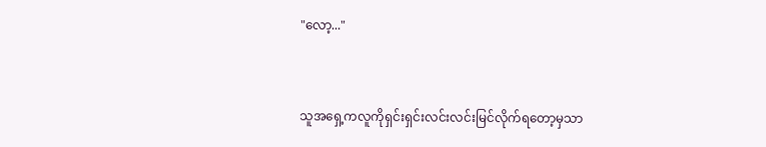"လော့..."


သူအရှေ့ကလူကိုရှင်းရှင်းလင်းလင်းမြင်လိုက်ရတော့မှသာ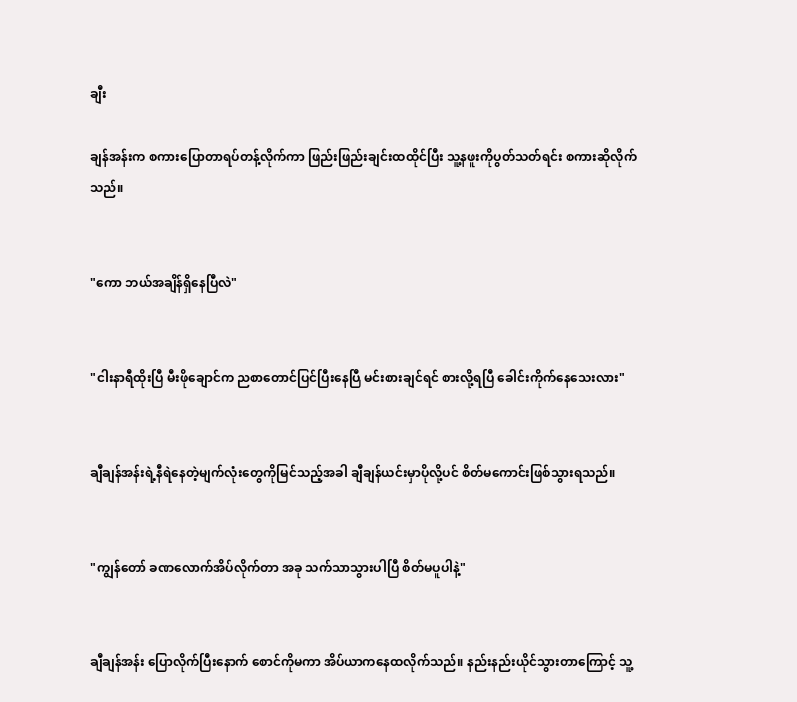ချီး

ချန်အန်းက စကားပြောတာရပ်တန့်လိုက်ကာ ဖြည်းဖြည်းချင်းထထိုင်ပြီး သူ့နဖူးကိုပွတ်သတ်ရင်း စကားဆိုလိုက်သည်။


"ကော ဘယ်အချိန်ရှိနေပြီလဲ"


"ငါးနာရီထိုးပြီ မီးဖိုချောင်က ညစာတောင်ပြင်ပြီးနေပြီ မင်းစားချင်ရင် စားလို့ရပြီ ခေါင်းကိုက်နေသေးလား"


ချီချန်အန်းရဲ့နီရဲနေတဲ့မျက်လုံးတွေကိုမြင်သည့်အခါ ချီချန်ယင်းမှာပိုလို့ပင် စိတ်မကောင်းဖြစ်သွားရသည်။


"ကျွန်တော် ခဏလောက်အိပ်လိုက်တာ အခု သက်သာသွားပါပြီ စိတ်မပူပါနဲ့"


ချီချန်အန်း ပြောလိုက်ပြီးနောက် စောင်ကိုမကာ အိပ်ယာကနေထလိုက်သည်။ နည်းနည်းယိုင်သွားတာ‌ကြောင့် သူ့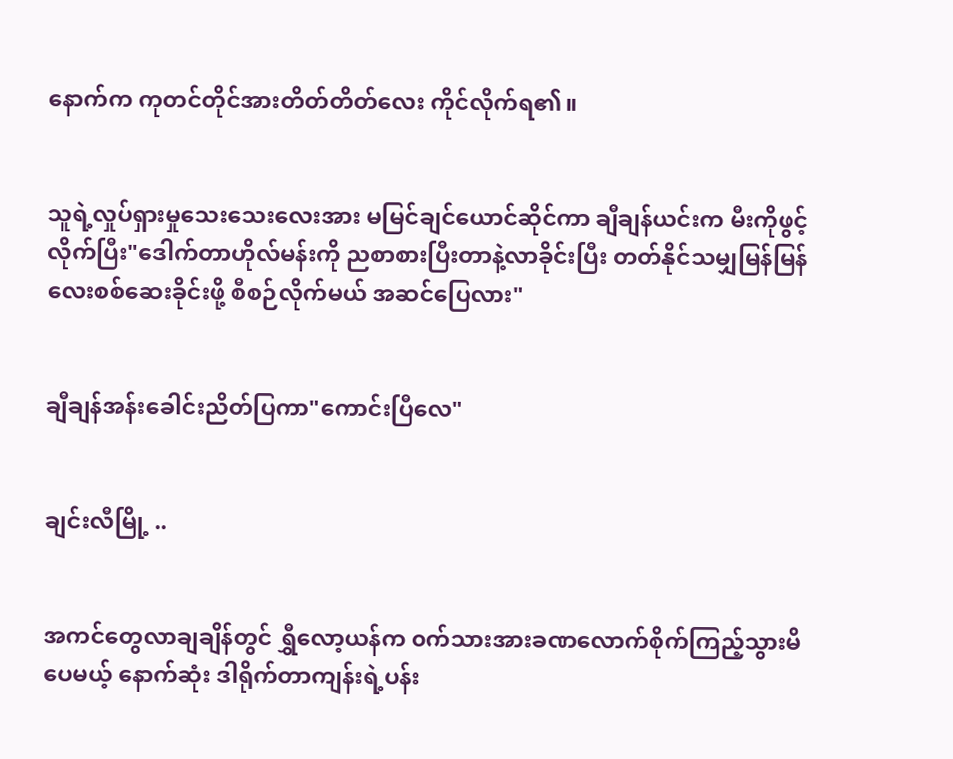နောက်က ကုတင်တိုင်အားတိတ်တိတ်လေး ကိုင်လိုက်ရ၏။


သူရဲ့လှုပ်ရှားမှုသေးသေးလေးအား မမြင်ချင်ယောင်ဆိုင်ကာ ချီချန်ယင်းက မီးကိုဖွင့်လိုက်ပြီး"ဒေါက်တာဟိုလ်မန်းကို ညစာစားပြီးတာနဲ့လာခိုင်းပြီး တတ်နိုင်သမျှမြန်မြန်လေးစစ်ဆေးခိုင်းဖို့ စီစဉ်လိုက်မယ် အဆင်ပြေလား"


ချီချန်အန်းခေါင်းညိတ်ပြကာ"ကောင်းပြီလေ"


ချင်းလီမြို့ ..


အကင်တွေလာချချိန်တွင် ရွှီလော့ယန်က ၀က်သားအားခဏလောက်စိုက်ကြည့်သွားမိပေမယ့် နောက်ဆုံး ဒါရိုက်တာကျန်းရဲ့ပန်း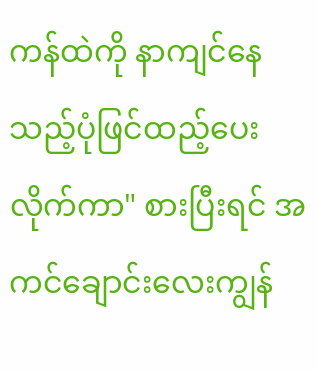ကန်ထဲကို နာကျင်နေသည့်ပုံဖြင်ထည့်ပေးလိုက်ကာ" စားပြီးရင် အကင်ချောင်းလေးကျွန်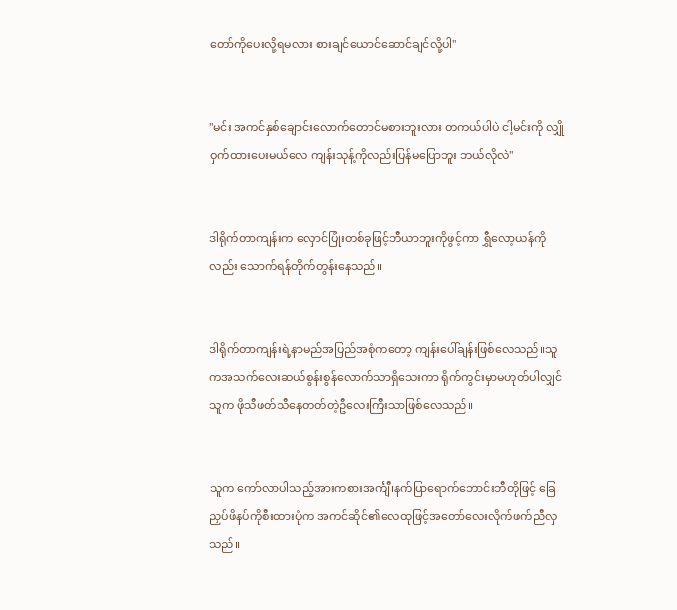တော်ကိုပေးလို့ရမလား စားချင်ယောင်ဆောင်ချင်လို့ပါ"


"မင်း အကင်နှစ်ချောင်းလောက်တောင်မစားဘူးလား တကယ်ပါပဲ ငါ့မင်းကို လျှိုဝှက်ထားပေးမယ်လေ ကျန်းသုန့်ကိုလည်းပြန်မပြောဘူး ဘယ်လိုလဲ"


ဒါရိုက်တာကျန်းက လှောင်ပြုံးတစ်ခုဖြင့်ဘီယာဘူးကိုဖွင့်ကာ ရွှီလော့ယန်ကိုလည်း သောက်ရန်တိုက်တွန်းနေသည်။


ဒါရိုက်တာကျန်းရဲ့နာမည်အပြည်အစုံကတော့ ကျန်းပေါ်ချန်းဖြစ်လေသည်။သူကအသက်လေးဆယ်စွန်းစွန်လောက်သာရှိသေးကာ ရိုက်ကွင်းမှာမဟုတ်ပါလျှင် သူက ဖိုသီဖတ်သီနေတတ်တဲ့ဦလေးကြီးသာဖြစ်လေသည်။


သူက ကော်လာပါသည့်အားကစားအင်္ကျီ၊နက်ပြာရောက်ဘောင်းဘီတိုဖြင့် ခြေညှပ်ဖိနပ်ကိုစီးထားပုံက အကင်ဆိုင်၏လေထုဖြင့်အတော်လေးလိုက်ဖက်ညီလှသည်။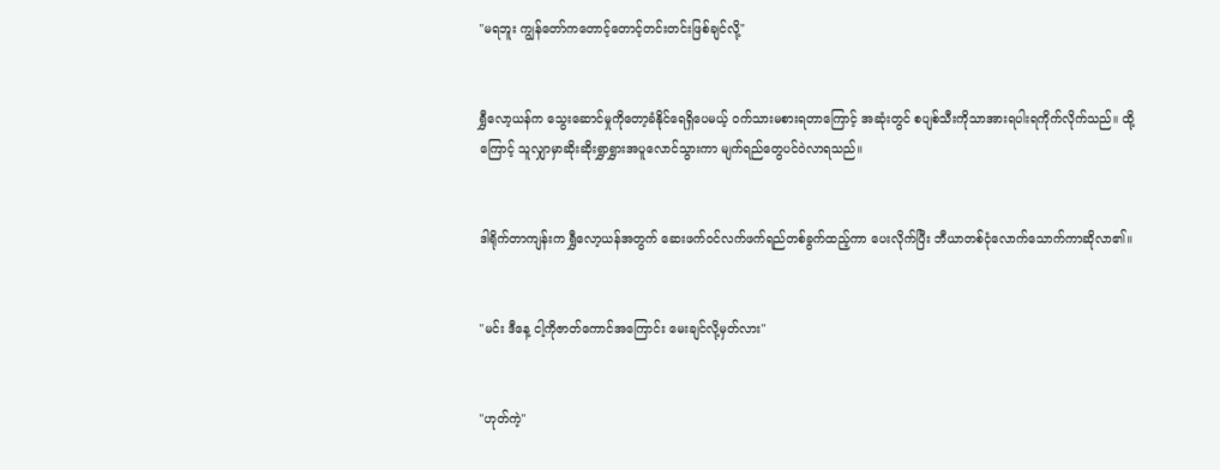"မရဘူး ကျွန်တော်ကတောင့်တောင့်တင်းတင်းဖြစ်ချင်လို့"


ရွှီလော့ယန်က သွေးဆောင်မှုကိုတော့ခံနိုင်ရေရှိပေမယ့် ၀က်သားမစားရတာကြောင့် အဆုံးတွင် စပျစ်သီးကိုသာအားရပါးရကိုက်လိုက်သည်။ ထို့ကြောင့် သူလျှာမှာဆိုးဆိုးရွှာရွှားအပူလောင်သွားကာ မျက်ရည်တွေပင်ဝဲလာရသည်။


ဒါရိုက်တာကျန်းက ရွှီလော့ယန်အတွက် ဆေးဖက်၀င်လက်ဖက်ရည်တစ်ခွက်ထည့်ကာ ပေးလိုက်ပြီး ဘီယာတစ်ငုံလောက်သောက်ကာဆိုလာ၏။


"မင်း ဒီနေ့ ငါ့ကိုဇာတ်ကောင်အကြောင်း မေးချင်လို့မှတ်လား"


"ဟုတ်ကဲ့"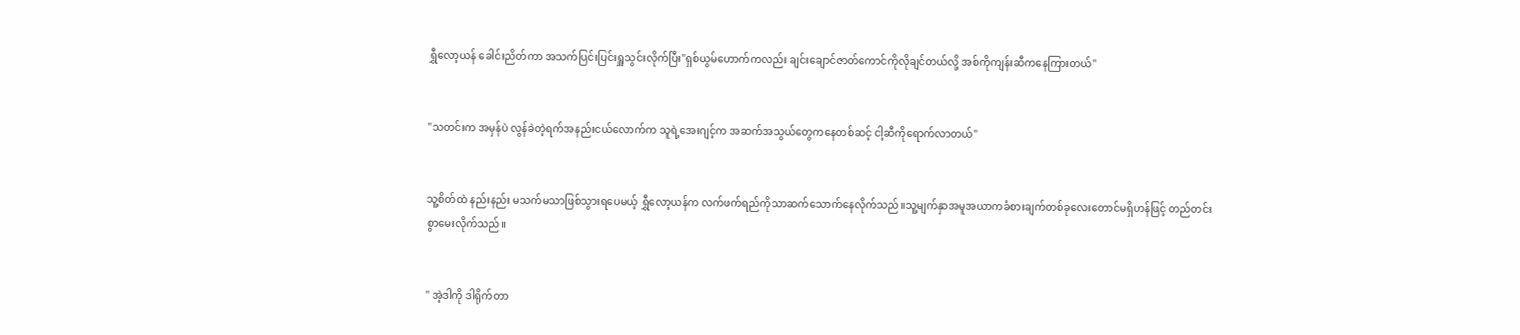ရွှီလော့ယန် ခေါင်းညိတ်ကာ အသက်ပြင်းပြင်းရှူသွင်းလိုက်ပြီး"ရှစ်ယွမ်ဟောက်ကလည်း ချင်းချောင်ဇာတ်ကောင်ကိုလိုချင်တယ်လို့ အစ်ကိုကျန်းဆီကနေကြားတယ်"


"သတင်းက အမှန်ပဲ လွန်ခဲတဲ့ရက်အနည်းငယ်လောက်က သူရဲ့အေးဂျင့်က အဆက်အသွယ်တွေကနေတစ်ဆင့် ငါ့ဆီကိုရောက်လာတယ်"


သူ့စိတ်ထဲ နည်းနည်း မသက်မသာဖြစ်သွားရပေမယ့် ရွှီလော့ယန်က လက်ဖက်ရည်ကိုသာဆက်သောက်နေလိုက်သည်။သူ့မျက်နှာအမူအယာကခံစားချက်တစ်ခုလေးတောင်မရှိဟန်ဖြင့် တည်တင်းစွာမေးလိုက်သည်။


" အဲ့ဒါကို ဒါရိုက်တာ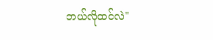ဘယ်လိုထင်လဲ"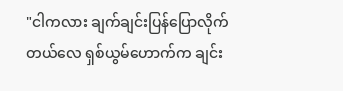"ငါကလား ချက်ချင်းပြန်ပြောလိုက်တယ်လေ ရှစ်ယွမ်ဟောက်က ချင်း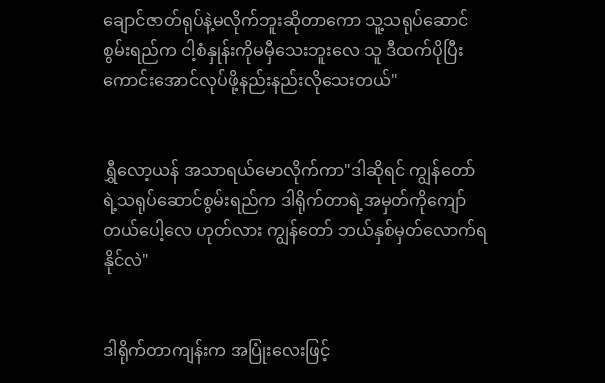ချောင်ဇာတ်ရုပ်နဲ့မလိုက်ဘူးဆိုတာကော သူ့သရုပ်ဆောင်စွမ်းရည်က ငါ့စံနှုန်းကိုမမှီသေးဘူးလေ သူ ဒီထက်ပိုပြီးကောင်းအောင်လုပ်ဖို့နည်းနည်းလိုသေးတယ်"


ရွှီလော့ယန် အသာရယ်မောလိုက်ကာ"ဒါဆိုရင် ကျွန်တော်ရဲ့သရုပ်ဆောင်စွမ်းရည်က ဒါရိုက်တာရဲ့အမှတ်ကိုကျော်တယ်ပေါ့လေ ဟုတ်လား ကျွန်တော် ဘယ်နှစ်မှတ်လောက်ရနိုင်လဲ"


ဒါရိုက်တာကျန်းက အပြုံးလေးဖြင့်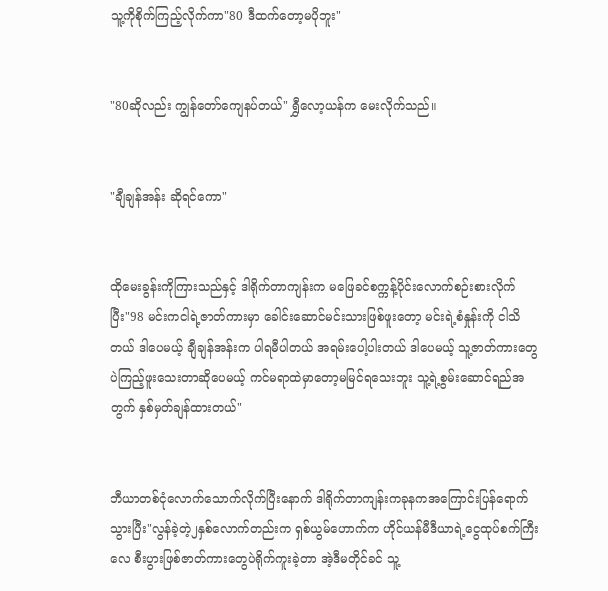သူ့ကိုစိုက်ကြည့်လိုက်ကာ"80 ဒီထက်တော့မပိုဘူး"


"80ဆိုလည်း ကျွန်တော်ကျေနပ်တယ်" ရွှီလော့ယန်က မေးလိုက်သည်။


"ချီချန်အန်း ဆိုရင်ကော"


ထိုမေးခွန်းကိုကြားသည်နှင့် ဒါရိုက်တာကျန်းက မဖြေခင်စက္ကန့်ပိုင်းလောက်စဉ်းစားလိုက်ပြီး"98 မင်းကငါရဲ့ဇာတ်ကားမှာ ခေါင်းဆောင်မင်းသားဖြစ်ဖူးတော့ မင်းရဲ့စံနှုန်းကို ငါသိတယ် ဒါပေမယ့် ချီချန်အန်းက ပါရမီပါတယ် အရမ်းပေါ့ပါးတယ် ဒါပေမယ့် သူ့ဇာတ်ကားတွေပဲကြည့်ဖူးသေးတာဆိုပေမယ့် ကင်မရာထဲမှာတော့မမြင်ရသေးဘူး သူ့ရဲ့စွမ်းဆောင်ရည်အတွက် နှစ်မှတ်ချန်ထားတယ်"


ဘီယာတစ်ငုံလောက်သောက်လိုက်ပြီးနောက် ဒါရိုက်တာကျန်းကခုနကအကြောင်းပြန်ရောက်သွားပြီး"လွန်ခဲ့တဲ့၂နှစ်လောက်တည်းက ရှစ်ယွမ်ဟောက်က ဟိုင်ယန်မီဒီယာရဲ့ငွေထုပ်စက်ကြီးလေ စီးပွားဖြစ်ဇာတ်ကားတွေပဲရိုက်ကူးခဲ့တာ အဲ့ဒီမတိုင်ခင် သူ့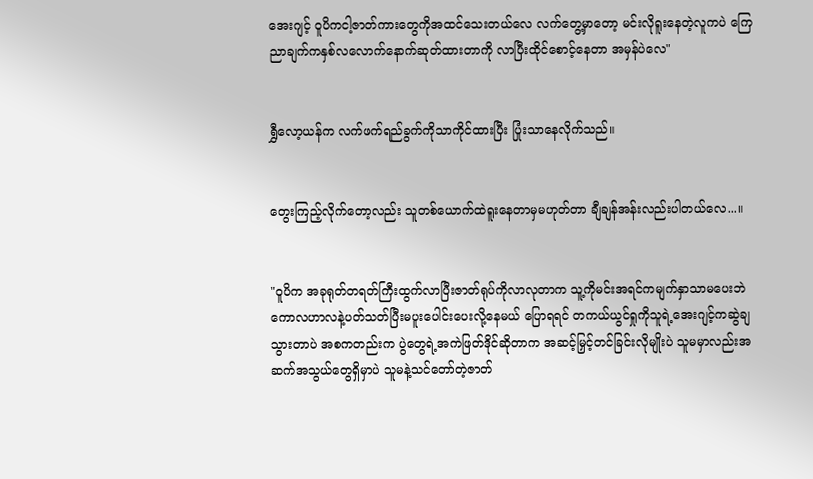အေးဂျင့် ဝူပိကငါ့ဇာတ်ကားတွေကိုအထင်သေးတယ်လေ လက်တွေ့မှာတော့ မင်းလိုရူးနေတဲ့လူကပဲ ကြေညာချက်ကနှစ်လလောက်နောက်ဆုတ်ထားတာကို လာပြီးထိုင်စောင့်နေတာ အမှန်ပဲလေ"


ရွှီလော့ယန်က လက်ဖက်ရည်ခွက်ကိုသာကိုင်ထားပြီး ပြုံးသာနေလိုက်သည်။


တွေးကြည့်လိုက်တော့လည်း သူတစ်ယောက်ထဲရူးနေတာမှမဟုတ်တာ ချီချန်အန်းလည်းပါတယ်လေ...။


"ဝူပိက အခုရုတ်တရတ်ကြီးထွက်လာပြီးဇာတ်ရုပ်ကိုလာလုတာက သူ့ကိုမင်းအရင်ကမျက်နှာသာမပေးဘဲ ကောလဟာလနဲ့ပတ်သတ်ပြီးမပူးပေါင်းပေးလို့နေမယ် ပြောရရင် တကယ်ယွင်ရှုကိုသူရဲ့အေးဂျင့်ကဆွဲချသွားတာပဲ အစကတည်းက ပွဲတွေရဲ့အကဲဖြတ်ဒိုင်ဆိုတာက အဆင့်မြှင့်တင်ခြင်းလိုမျိုးပဲ သူမမှာလည်းအဆက်အသွယ်တွေရှိမှာပဲ သူမနဲ့သင်တော်တဲ့ဇာတ်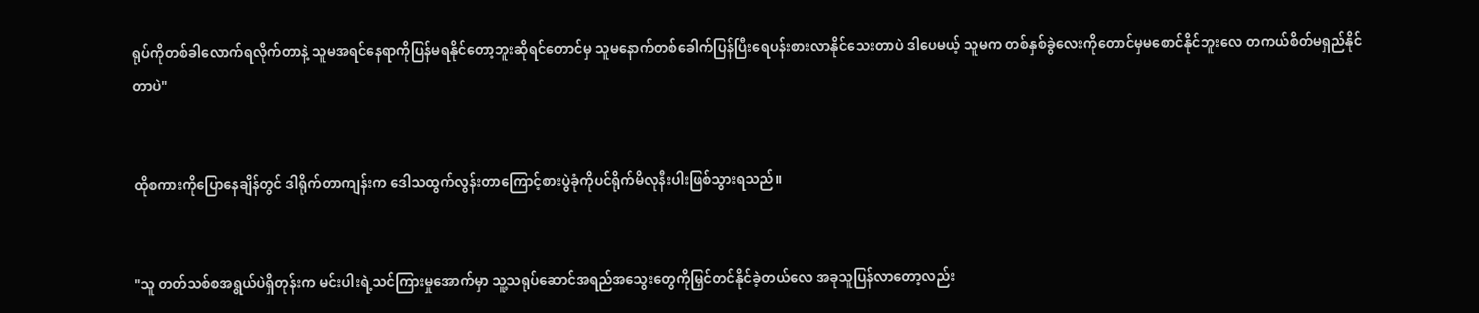ရုပ်ကိုတစ်ခါလောက်ရလိုက်တာနဲ့ သူမအရင်နေရာကိုပြန်မရနိုင်တော့ဘူးဆိုရင်တောင်မှ သူမနောက်တစ်ခေါက်ပြန်ပြီးရေပန်းစားလာနိုင်သေးတာပဲ ဒါပေမယ့် သူမက တစ်နှစ်ခွဲလေးကိုတောင်မှမစောင်နိုင်ဘူးလေ တကယ်စိတ်မရှည်နိုင်တာပဲ"


ထိုစကားကိုပြောနေချိန်တွင် ဒါရိုက်တာကျန်းက ဒေါသထွက်လွန်းတာကြောင့်စားပွဲခုံကိုပင်ရိုက်မိလုနီးပါးဖြစ်သွားရသည်။


"သူ တတ်သစ်စအရွယ်ပဲရှိတုန်းက မင်းပါးရဲ့သင်ကြားမှုအောက်မှာ သူ့သရုပ်ဆောင်အရည်အသွေးတွေကိုမြှင်တင်နိုင်ခဲ့တယ်လေ အခုသူပြန်လာတော့လည်း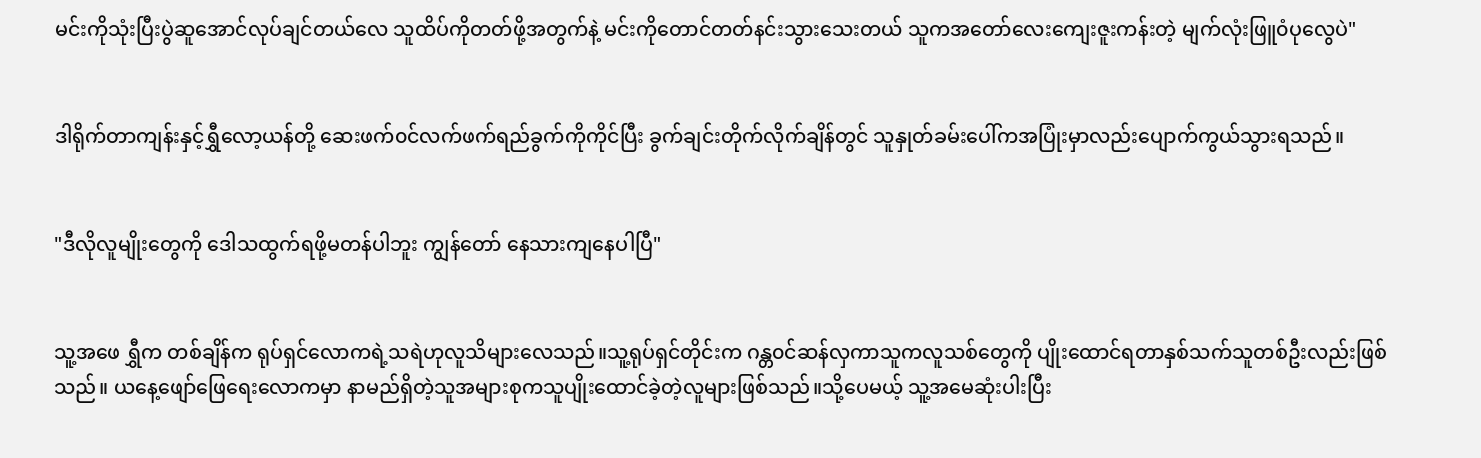မင်းကိုသုံးပြီးပွဲဆူအောင်လုပ်ချင်တယ်လေ သူထိပ်ကိုတတ်ဖို့အတွက်နဲ့ မင်းကိုတောင်တတ်နင်းသွားသေးတယ် သူကအတော်လေးကျေးဇူးကန်းတဲ့ မျက်လုံးဖြူ၀ံပုလွေပဲ"


ဒါရိုက်တာကျန်းနှင့်ရွှီလော့ယန်တို့ ဆေးဖက်၀င်လက်ဖက်ရည်ခွက်ကိုကိုင်ပြီး ခွက်ချင်းတိုက်လိုက်ချိန်တွင် သူနှုတ်ခမ်းပေါ်ကအပြုံးမှာလည်းပျောက်ကွယ်သွားရသည်။


"ဒီလိုလူမျိုးတွေကို ဒေါသထွက်ရဖို့မတန်ပါဘူး ကျွန်တော် နေသားကျနေပါပြီ"


သူ့အဖေ ရွှီက တစ်ချိန်က ရုပ်ရှင်လောကရဲ့သရဲဟုလူသိများလေသည်။သူ့ရုပ်ရှင်တိုင်းက ဂန္တ၀င်ဆန်လှကာသူကလူသစ်တွေကို ပျိုးထောင်ရတာနှစ်သက်သူတစ်ဦးလည်းဖြစ်သည်။ ယနေ့ဖျော်ဖြေရေးလောကမှာ နာမည်ရှိတဲ့သူအများစုကသူပျိုးထောင်ခဲ့တဲ့လူများဖြစ်သည်။သို့ပေမယ့် သူ့အမေဆုံးပါးပြီး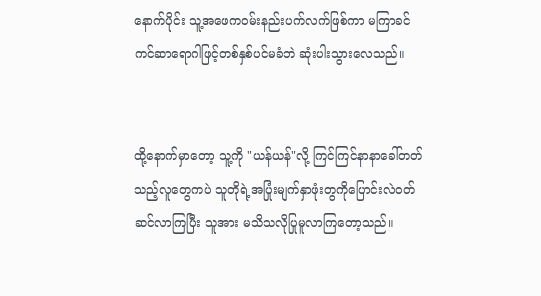နောက်ပိုင်း သူ့အဖေက၀မ်းနည်းပက်လက်ဖြစ်ကာ မကြာခင် ကင်ဆာရောဂါဖြင့်တစ်နှစ်ပင်မခံဘဲ ဆုံးပါးသွားလေသည်။


ထို့နောက်မှာတော့ သူ့ကို "ယန်ယန်"လို့ ကြင်ကြင်နာနာခေါ်တတ်သည့်လူတွေကပဲ သူတိုရဲ့အပြုံးမျက်နှာဖုံးတွကိုပြောင်းလဲ၀တ်ဆင်လာကြပြီး သူအား မသိသလိုပြုမူလာကြတော့သည်။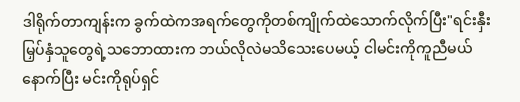ဒါရိုက်တာကျန်းက ခွက်ထဲကအရက်တွေကိုတစ်ကျိုက်ထဲသောက်လိုက်ပြီး"ရင်းနှီးမြှပ်နှံသူတွေရဲ့သဘောထားက ဘယ်လိုလဲမသိသေးပေမယ့် ငါမင်းကိုကူညီမယ် နောက်ပြီး မင်းကိုရုပ်ရှင်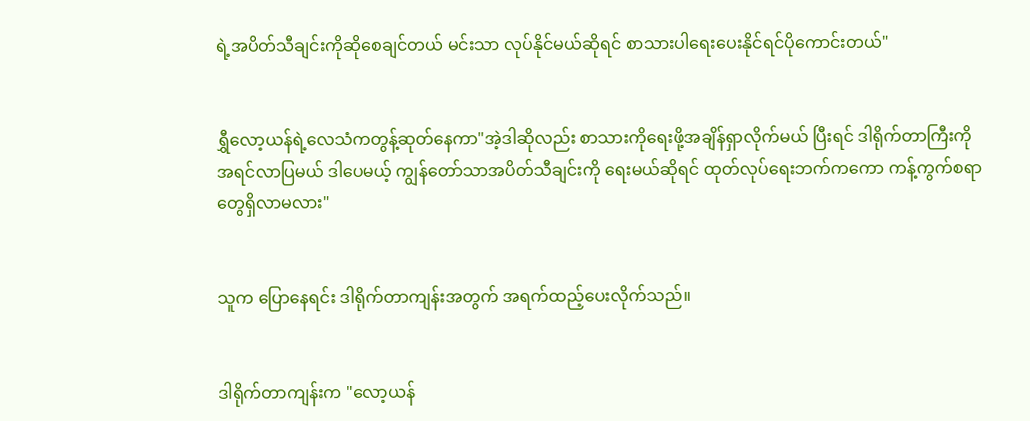ရဲ့အပိတ်သီချင်းကိုဆိုစေချင်တယ် မင်းသာ လုပ်နိုင်မယ်ဆိုရင် စာသားပါရေးပေးနိုင်ရင်ပိုကောင်းတယ်"


ရွှီလော့ယန်ရဲ့လေသံကတွန့်ဆုတ်နေကာ"အဲ့ဒါဆိုလည်း စာသားကိုရေးဖို့အချိန်ရှာလိုက်မယ် ပြီးရင် ဒါရိုက်တာကြီးကိုအရင်လာပြမယ် ဒါပေမယ့် ကျွန်တော်သာအပိတ်သီချင်းကို ရေးမယ်ဆိုရင် ထုတ်လုပ်ရေးဘက်ကကော ကန့်ကွက်စရာတွေရှိလာမလား"


သူက ပြော‌နေရင်း ဒါရိုက်တာကျန်းအတွက် အရက်ထည့်ပေးလိုက်သည်။


ဒါရိုက်တာကျန်းက "လော့ယန်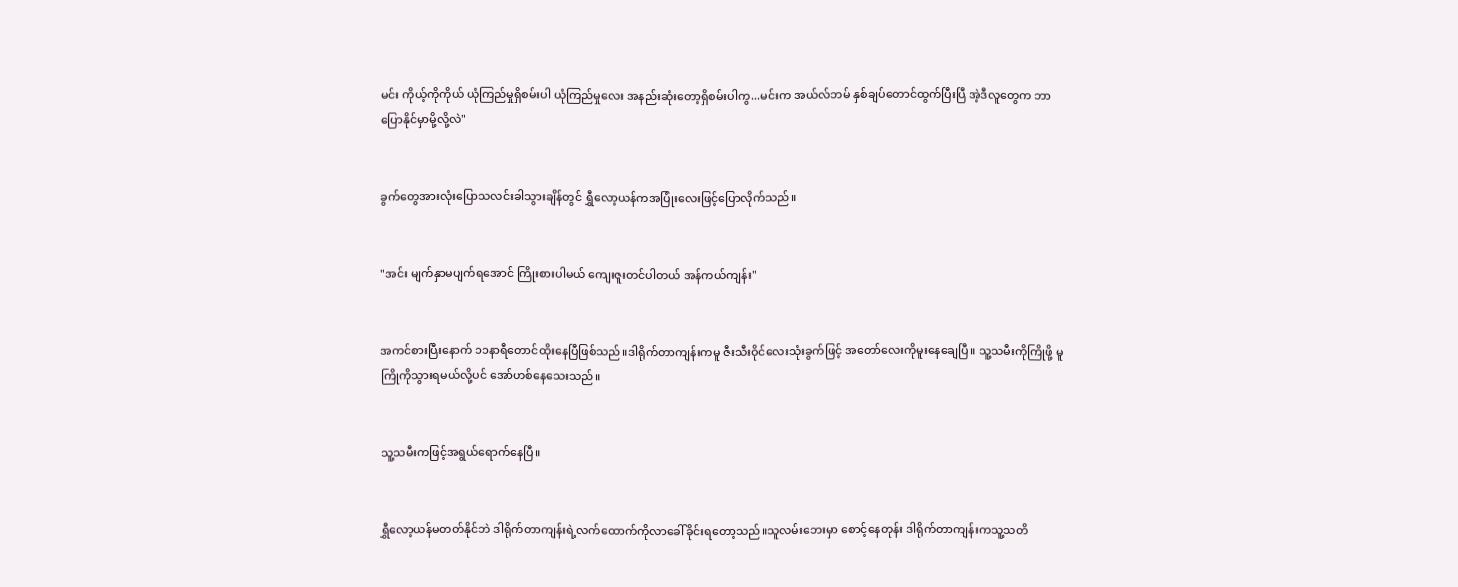မင်း ကိုယ့်ကိုကိုယ် ယုံကြည်မှုရှိစမ်းပါ ယုံကြည်မှုလေး အနည်းဆုံးတော့ရှိစမ်းပါကွ...မင်းက အယ်လ်ဘမ် နှစ်ချပ်တောင်ထွက်ပြီးပြီ အဲ့ဒီလူတွေက ဘာပြောနိုင်မှာမို့လို့လဲ"


ခွက်တွေအားလုံးပြောသလင်းခါသွားချိန်တွင် ရွှီလော့ယန်ကအပြုံးလေးဖြင့်ပြောလိုက်သည်။


"အင်း မျက်နှာမပျက်ရအောင် ကြိုးစားပါမယ် ကျေးဇူးတင်ပါတယ် အန်ကယ်ကျန်း"


အကင်စားပြီးနောက် ၁၁နာရီတောင်ထိုးနေပြီဖြစ်သည်။ဒါရိုက်တာကျန်းကမူ ဇီးသီးဝိုင်လေးသုံးခွက်ဖြင့် အတော်လေးကိုမူးနေချေပြီ။ သူ့သမီးကိုကြိုဖို့ မူကြိုကိုသွားရမယ်လို့ပင် အော်ဟစ်နေသေးသည်။


သူ့သမီးကဖြင့်အရွယ်ရောက်နေပြီ။


ရွှီလော့ယန်မတတ်နိုင်ဘဲ ဒါရိုက်တာကျန်းရဲ့လက်ထောက်ကိုလာခေါ်ခိုင်းရတော့သည်။သူလမ်းဘေးမှာ စောင့်နေတုန်း ဒါရိုက်တာကျန်းကသူ့သတိ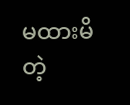မထားမိတဲ့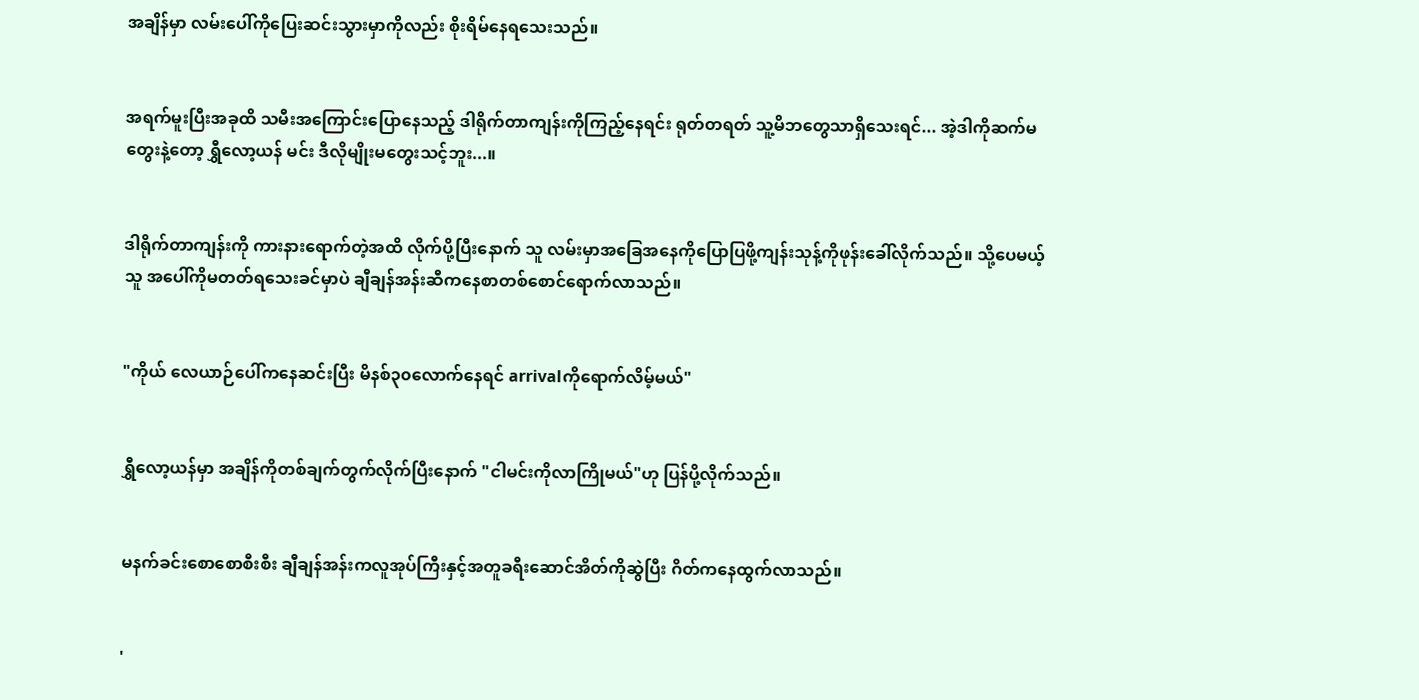အချိန်မှာ လမ်းပေါ်ကိုပြေးဆင်းသွားမှာကိုလည်း စိုးရိမ်နေရသေးသည်။


အရက်မူးပြီးအခုထိ သမီးအကြောင်းပြောနေသည့် ဒါရိုက်တာကျန်းကိုကြည့်နေရင်း ရုတ်တရတ် သူ့မိဘတွေသာရှိသေးရင်... အဲ့ဒါကိုဆက်မတွေးနဲ့တော့ ရွှီလော့ယန် မင်း ဒီလိုမျိုးမတွေးသင့်ဘူး...။


ဒါရိုက်တာကျန်းကို ကားနားရောက်တဲ့အထိ လိုက်ပို့‌ပြီးနောက် သူ လမ်းမှာအခြေအနေကိုပြောပြဖို့ကျန်းသုန့်ကိုဖုန်းခေါ်လိုက်သည်။ သို့ပေမယ့် သူ အပေါ်ကိုမတတ်ရသေးခင်မှာပဲ ချီချန်အန်းဆီကနေစာတစ်စောင်ရောက်လာသည်။


"ကိုယ် လေယာဉ်ပေါ်ကနေဆင်းပြီး မိနစ်၃၀လောက်နေရင် arrivalကိုရောက်လိမ့်မယ်"


ရွှီလော့ယန်မှာ အချိန်ကိုတစ်ချက်တွက်လိုက်ပြီးနောက် "ငါမင်းကိုလာကြိုမယ်"ဟု ပြန်ပို့လိုက်သည်။


မနက်ခင်းစောစောစီးစီး ချီချန်အန်းကလူအုပ်ကြီးနှင့်အတူခရီးဆောင်အိတ်ကိုဆွဲပြီး ဂိတ်ကနေထွက်လာသည်။


'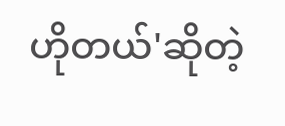ဟိုတယ်'ဆိုတဲ့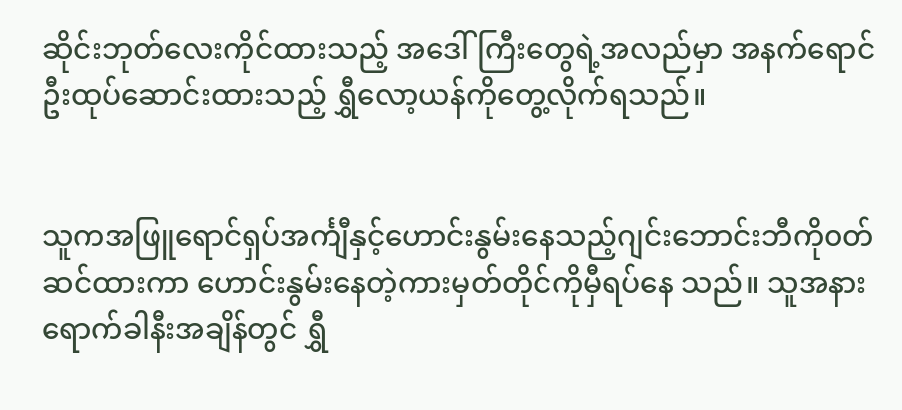ဆိုင်းဘုတ်လေးကိုင်ထားသည့် အဒေါ်ကြီးတွေရဲ့အလည်မှာ အနက်ရောင်ဦးထုပ်ဆောင်းထားသည့် ရွှီလော့ယန်ကိုတွေ့လိုက်ရသည်။


သူကအဖြူရောင်ရှပ်အင်္ကျီနှင့်ဟောင်းနွမ်းနေသည့်ဂျင်းဘောင်းဘီကို၀တ်ဆင်ထားကာ ဟောင်းနွမ်းနေတဲ့ကားမှတ်တိုင်ကိုမှီရပ်နေ သည်။ သူအနားရောက်ခါနီးအချိန်တွင် ရွှီ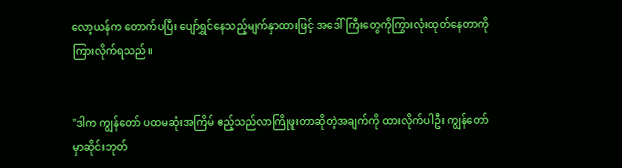လော့ယန်က တောက်ပပြီး ပျော်ရွှင်နေသည့်မျက်နှာထားဖြင့် အဒေါ်ကြီးတွေကိုကြွားလုံးထုတ်နေတာကိုကြားလိုက်ရသည်။


"ဒါက ကျွန်တော် ပထမဆုံးအကြိမ် ဧည့်သည်လာကြိုဖူးတာဆိုတဲ့အချက်ကို ထားလိုက်ပါဦး ကျွန်တော်မှာဆိုင်းဘုတ်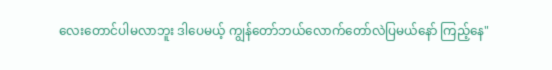လေးတောင်ပါမလာဘူး ဒါပေမယ့် ကျွန်တော်ဘယ်လောက်တော်လဲပြမယ်နော် ကြည့်နေ"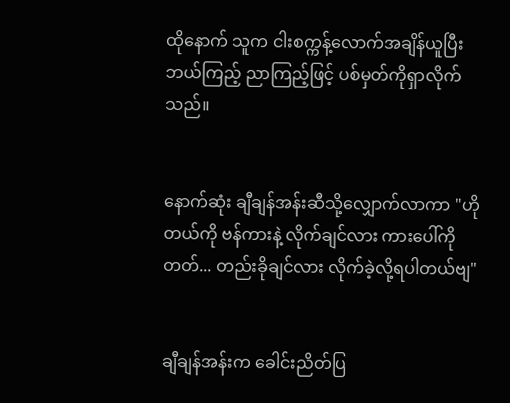ထိုနောက် သူက ငါးစက္ကန့်လောက်အချိန်ယူပြီး ဘယ်ကြည့် ညာကြည့်ဖြင့် ပစ်မှတ်ကိုရှာလိုက်သည်။


နောက်ဆုံး ချီချန်အန်းဆီသို့လျှောက်လာကာ "ဟိုတယ်ကို ဗန်ကားနဲ့ လိုက်ချင်လား ကားပေါ်ကိုတတ်... တည်းခိုချင်လား လိုက်ခဲ့လို့ရပါတယ်ဗျ"


ချီချန်အန်းက ခေါင်းညိတ်ပြ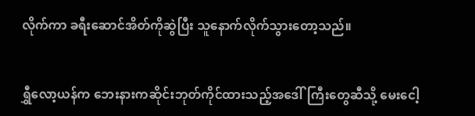လိုက်ကာ ခရီးဆောင်အိတ်ကိုဆွဲပြီး သူနောက်လိုက်သွားတော့သည်။


ရွှီလော့ယန်က ဘေးနားကဆိုင်းဘုတ်ကိုင်ထားသည့်အဒေါ်ကြီးတွေဆီသို့ မေးငေါ့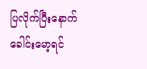ပြလိုက်ပြီးနောက် ခေါင်းမော့ရင်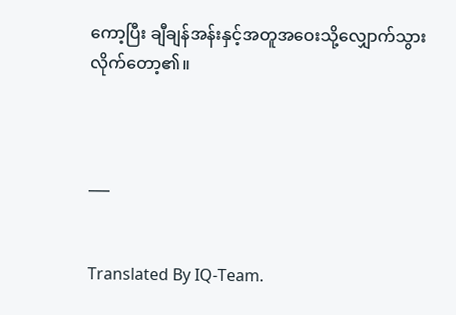ကော့ပြီး ချီချန်အန်းနှင့်အတူအဝေးသို့လျှောက်သွားလိုက်တော့၏။



___


Translated By IQ-Team.